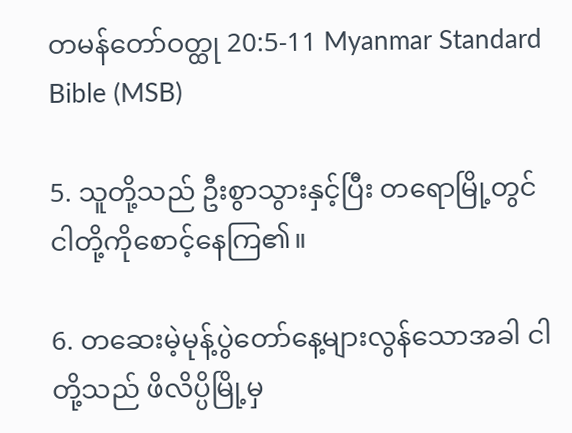တမန်တော်ဝတ္ထု 20:5-11 Myanmar Standard Bible (MSB)

5. သူတို့သည် ဦးစွာသွားနှင့်ပြီး တရောမြို့တွင် ငါတို့ကိုစောင့်နေကြ၏။

6. တဆေးမဲ့မုန့်ပွဲတော်နေ့များလွန်သောအခါ ငါတို့သည် ဖိလိပ္ပိမြို့မှ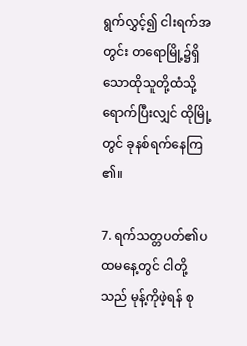ရွက်လွှင့်၍ ငါးရက်အတွင်း တရောမြို့၌ရှိသောထိုသူတို့ထံသို့ ရောက်ပြီးလျှင် ထိုမြို့တွင် ခုနစ်ရက်နေကြ၏။

7. ရက်သတ္တပတ်၏ပထမနေ့တွင် ငါတို့သည် မုန့်ကိုဖဲ့ရန် စု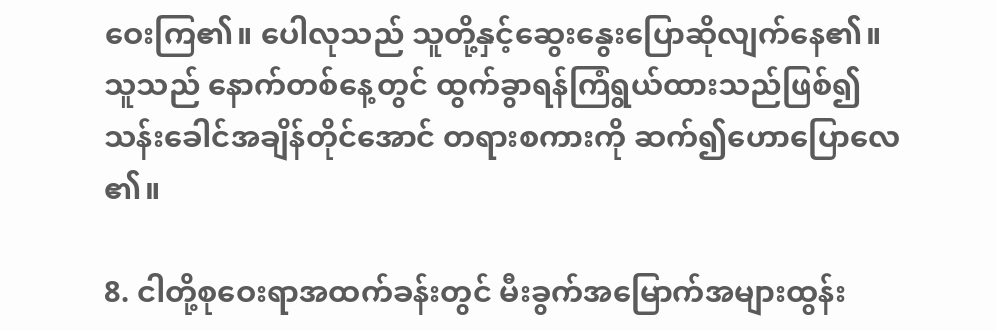ဝေးကြ၏။ ပေါလုသည် သူတို့နှင့်ဆွေးနွေးပြောဆိုလျက်နေ၏။ သူသည် နောက်တစ်နေ့တွင် ထွက်ခွာရန်ကြံရွယ်ထားသည်ဖြစ်၍ သန်းခေါင်အချိန်တိုင်အောင် တရားစကားကို ဆက်၍ဟောပြောလေ၏။

8. ငါတို့စုဝေးရာအထက်ခန်းတွင် မီးခွက်အမြောက်အများထွန်း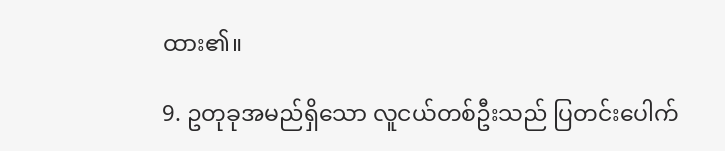ထား၏။

9. ဥတုခုအမည်ရှိသော လူငယ်တစ်ဦးသည် ပြတင်းပေါက်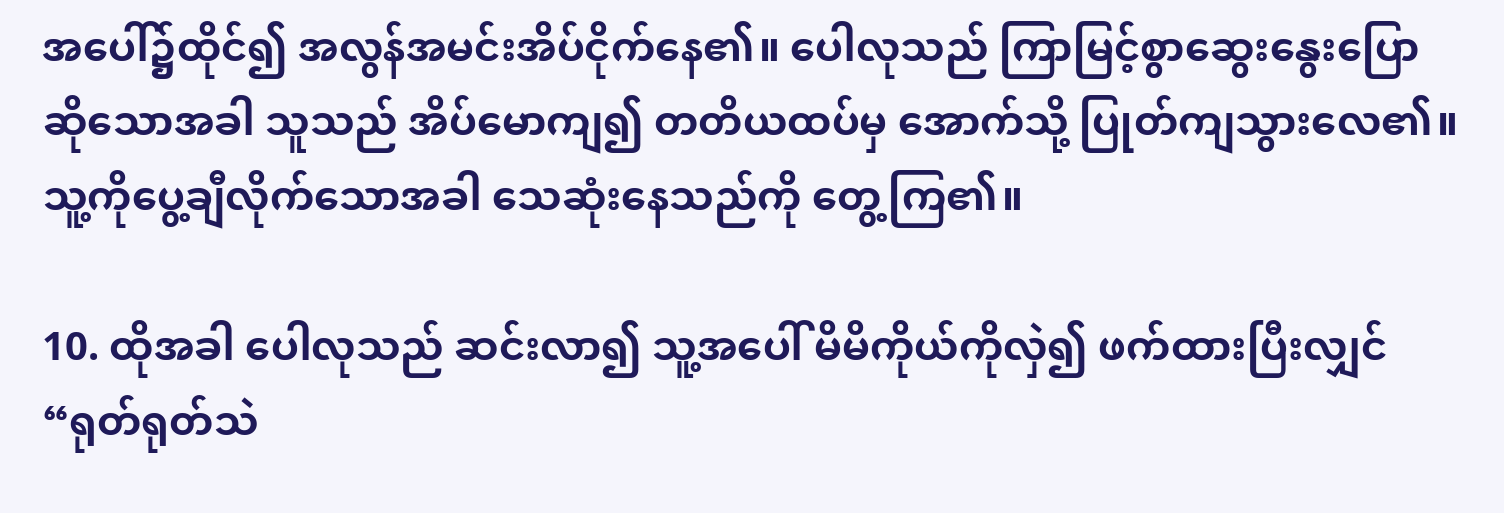အပေါ်၌ထိုင်၍ အလွန်အမင်းအိပ်ငိုက်နေ၏။ ပေါလုသည် ကြာမြင့်စွာဆွေးနွေးပြောဆိုသောအခါ သူသည် အိပ်မောကျ၍ တတိယထပ်မှ အောက်သို့ ပြုတ်ကျသွားလေ၏။ သူ့ကိုပွေ့ချီလိုက်သောအခါ သေဆုံးနေသည်ကို တွေ့ကြ၏။

10. ထိုအခါ ပေါလုသည် ဆင်းလာ၍ သူ့အပေါ် မိမိကိုယ်ကိုလှဲ၍ ဖက်ထားပြီးလျှင် “ရုတ်ရုတ်သဲ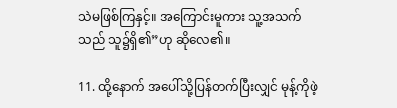သဲမဖြစ်ကြနှင့်။ အကြောင်းမူကား သူ့အသက်သည် သူ၌ရှိ၏”ဟု ဆိုလေ၏။

11. ထို့နောက် အပေါ်သို့ပြန်တက်ပြီးလျှင် မုန့်ကိုဖဲ့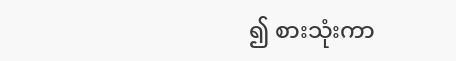၍ စားသုံးကာ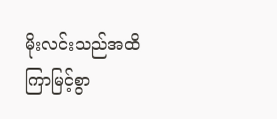မိုးလင်းသည်အထိ ကြာမြင့်စွာ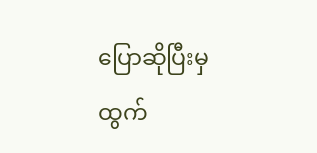ပြောဆိုပြီးမှ ထွက်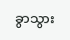ခွာသွား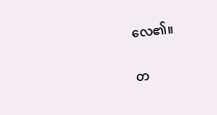လေ၏။

တ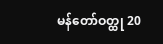မန်တော်ဝတ္ထု 20